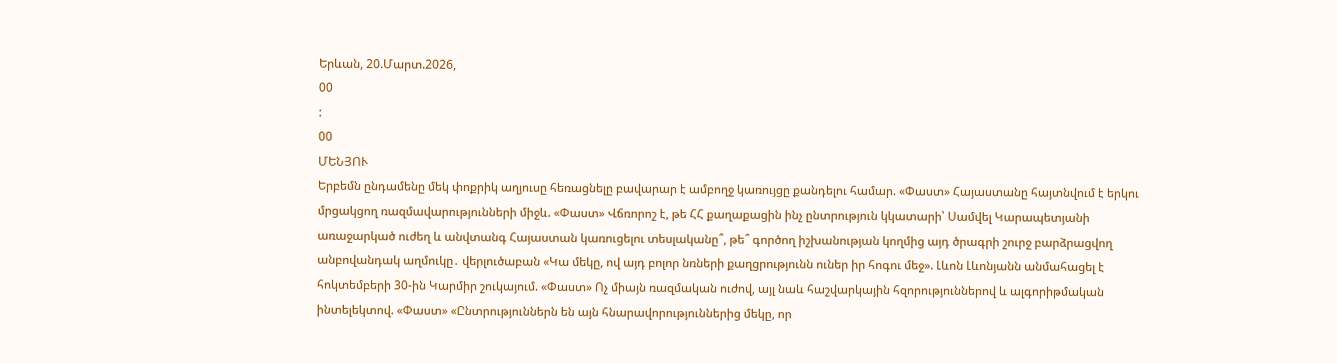Երևան, 20.Մարտ.2026,
00
:
00
ՄԵՆՅՈՒ
Երբեմն ընդամենը մեկ փոքրիկ աղյուսը հեռացնելը բավարար է ամբողջ կառույցը քանդելու համար. «Փաստ» Հայաստանը հայտնվում է երկու մրցակցող ռազմավարությունների միջև. «Փաստ» Վճռորոշ է, թե ՀՀ քաղաքացին ինչ ընտրություն կկատարի՝ Սամվել Կարապետյանի առաջարկած ուժեղ և անվտանգ Հայաստան կառուցելու տեսլականը՞, թե՞ գործող իշխանության կողմից այդ ծրագրի շուրջ բարձրացվող անբովանդակ աղմուկը․ վերլուծաբան «Կա մեկը, ով այդ բոլոր նռների քաղցրությունն ուներ իր հոգու մեջ». Լևոն Լևոնյանն անմահացել է հոկտեմբերի 30-ին Կարմիր շուկայում. «Փաստ» Ոչ միայն ռազմական ուժով, այլ նաև հաշվարկային հզորություններով և ալգորիթմական ինտելեկտով. «Փաստ» «Ընտրություններն են այն հնարավորություններից մեկը, որ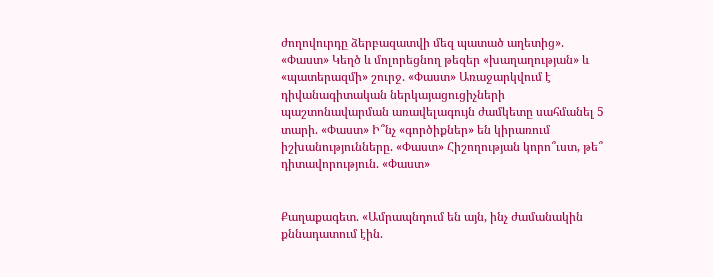ժողովուրդը ձերբազատվի մեզ պատած աղետից». «Փաստ» Կեղծ և մոլորեցնող թեզեր «խաղաղության» և «պատերազմի» շուրջ. «Փաստ» Առաջարկվում է դիվանագիտական ներկայացուցիչների պաշտոնավարման առավելագույն ժամկետը սահմանել 5 տարի. «Փաստ» Ի՞նչ «գործիքներ» են կիրառում իշխանությունները. «Փաստ» Հիշողության կորո՞ւստ, թե՞ դիտավորություն. «Փաստ»


Քաղաքագետ. «Ամրապնդում են այն, ինչ ժամանակին քննադատում էին.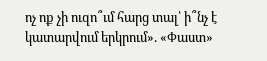ոչ ոք չի ուզո՞ւմ հարց տալ՝ ի՞նչ է կատարվում երկրում». «Փաստ»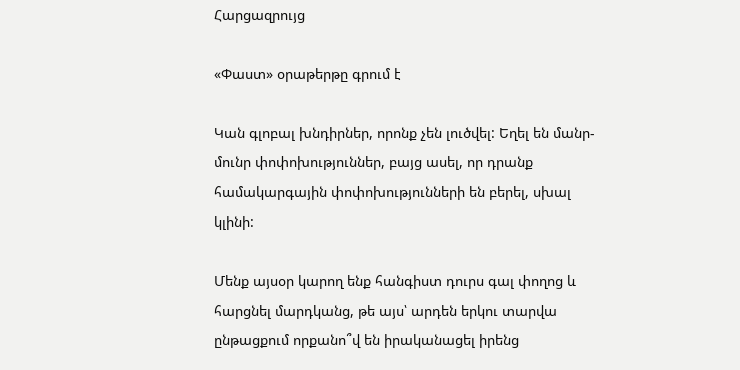Հարցազրույց

«Փաստ» օրաթերթը գրում է

Կան գլոբալ խնդիրներ, որոնք չեն լուծվել: Եղել են մանր-մունր փոփոխություններ, բայց ասել, որ դրանք համակարգային փոփոխությունների են բերել, սխալ կլինի:

Մենք այսօր կարող ենք հանգիստ դուրս գալ փողոց և հարցնել մարդկանց, թե այս՝ արդեն երկու տարվա ընթացքում որքանո՞վ են իրականացել իրենց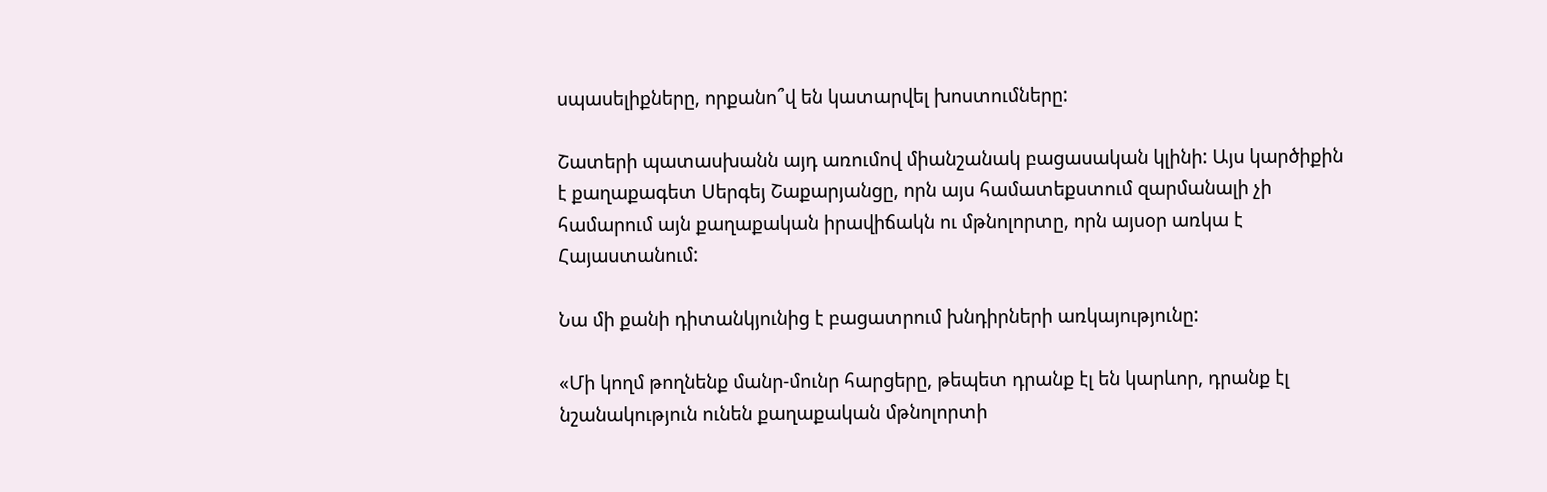սպասելիքները, որքանո՞վ են կատարվել խոստումները:

Շատերի պատասխանն այդ առումով միանշանակ բացասական կլինի: Այս կարծիքին է քաղաքագետ Սերգեյ Շաքարյանցը, որն այս համատեքստում զարմանալի չի համարում այն քաղաքական իրավիճակն ու մթնոլորտը, որն այսօր առկա է Հայաստանում:

Նա մի քանի դիտանկյունից է բացատրում խնդիրների առկայությունը:

«Մի կողմ թողնենք մանր-մունր հարցերը, թեպետ դրանք էլ են կարևոր, դրանք էլ նշանակություն ունեն քաղաքական մթնոլորտի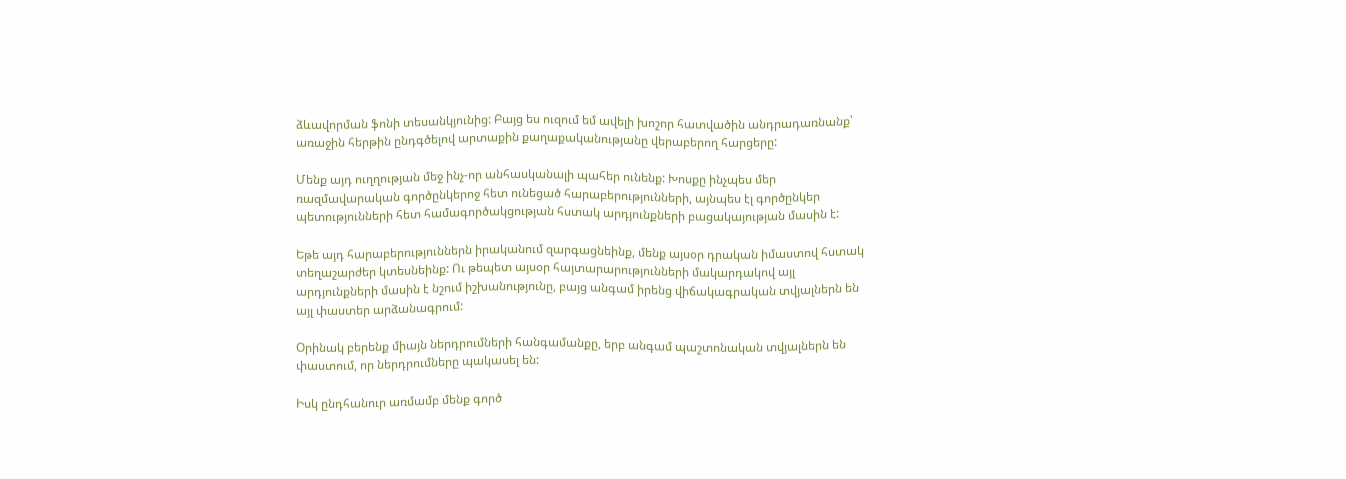ձևավորման ֆոնի տեսանկյունից: Բայց ես ուզում եմ ավելի խոշոր հատվածին անդրադառնանք՝ առաջին հերթին ընդգծելով արտաքին քաղաքականությանը վերաբերող հարցերը:

Մենք այդ ուղղության մեջ ինչ-որ անհասկանալի պահեր ունենք: Խոսքը ինչպես մեր ռազմավարական գործընկերոջ հետ ունեցած հարաբերությունների, այնպես էլ գործընկեր պետությունների հետ համագործակցության հստակ արդյունքների բացակայության մասին է:

Եթե այդ հարաբերություններն իրականում զարգացնեինք, մենք այսօր դրական իմաստով հստակ տեղաշարժեր կտեսնեինք: Ու թեպետ այսօր հայտարարությունների մակարդակով այլ արդյունքների մասին է նշում իշխանությունը, բայց անգամ իրենց վիճակագրական տվյալներն են այլ փաստեր արձանագրում:

Օրինակ բերենք միայն ներդրումների հանգամանքը, երբ անգամ պաշտոնական տվյալներն են փաստում, որ ներդրումները պակասել են:

Իսկ ընդհանուր առմամբ մենք գործ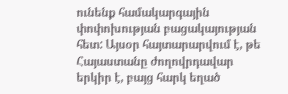ունենք համակարգային փոփոխության բացակայության հետ: Այսօր հայտարարվում է, թե Հայաստանը ժողովրդավար երկիր է, բայց հարկ եղած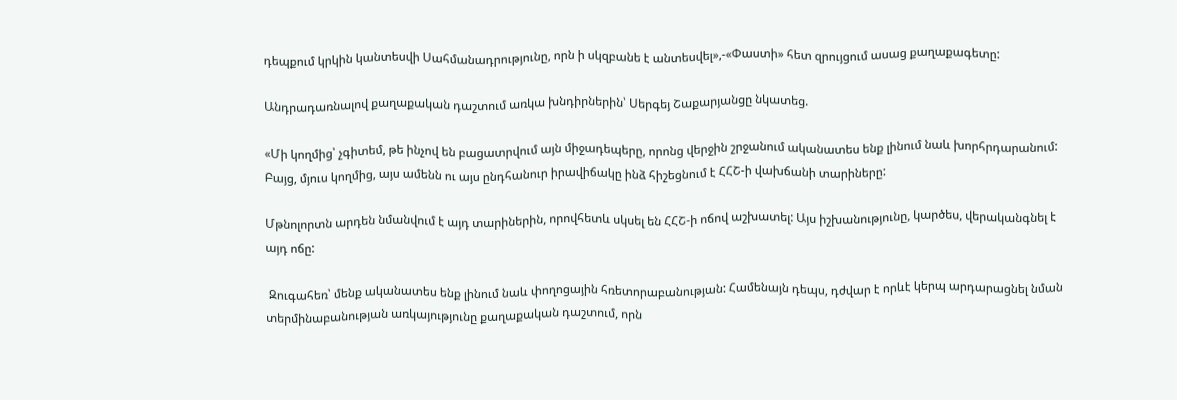դեպքում կրկին կանտեսվի Սահմանադրությունը, որն ի սկզբանե է անտեսվել»,-«Փաստի» հետ զրույցում ասաց քաղաքագետը:

Անդրադառնալով քաղաքական դաշտում առկա խնդիրներին՝ Սերգեյ Շաքարյանցը նկատեց.

«Մի կողմից՝ չգիտեմ, թե ինչով են բացատրվում այն միջադեպերը, որոնց վերջին շրջանում ականատես ենք լինում նաև խորհրդարանում: Բայց, մյուս կողմից, այս ամենն ու այս ընդհանուր իրավիճակը ինձ հիշեցնում է ՀՀՇ-ի վախճանի տարիները:

Մթնոլորտն արդեն նմանվում է այդ տարիներին, որովհետև սկսել են ՀՀՇ-ի ոճով աշխատել: Այս իշխանությունը, կարծես, վերականգնել է այդ ոճը:

 Զուգահեռ՝ մենք ականատես ենք լինում նաև փողոցային հռետորաբանության: Համենայն դեպս, դժվար է որևէ կերպ արդարացնել նման տերմինաբանության առկայությունը քաղաքական դաշտում, որն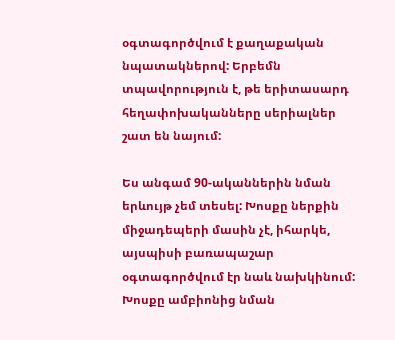օգտագործվում է քաղաքական նպատակներով: Երբեմն տպավորություն է, թե երիտասարդ հեղափոխականները սերիալներ շատ են նայում:

Ես անգամ 90-ականներին նման երևույթ չեմ տեսել: Խոսքը ներքին միջադեպերի մասին չէ, իհարկե, այսպիսի բառապաշար օգտագործվում էր նաև նախկինում: Խոսքը ամբիոնից նման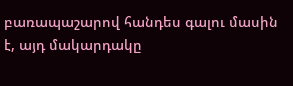բառապաշարով հանդես գալու մասին է, այդ մակարդակը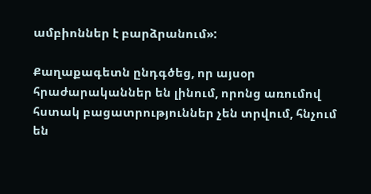ամբիոններ է բարձրանում»:

Քաղաքագետն ընդգծեց, որ այսօր հրաժարականներ են լինում, որոնց առումով հստակ բացատրություններ չեն տրվում, հնչում են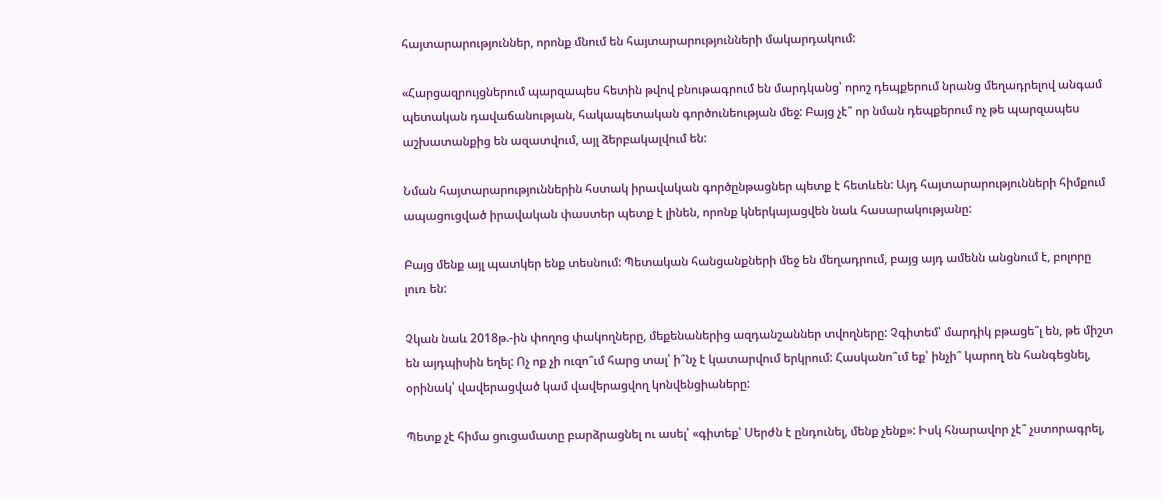հայտարարություններ, որոնք մնում են հայտարարությունների մակարդակում:

«Հարցազրույցներում պարզապես հետին թվով բնութագրում են մարդկանց՝ որոշ դեպքերում նրանց մեղադրելով անգամ պետական դավաճանության, հակապետական գործունեության մեջ: Բայց չէ՞ որ նման դեպքերում ոչ թե պարզապես աշխատանքից են ազատվում, այլ ձերբակալվում են:

Նման հայտարարություններին հստակ իրավական գործընթացներ պետք է հետևեն: Այդ հայտարարությունների հիմքում ապացուցված իրավական փաստեր պետք է լինեն, որոնք կներկայացվեն նաև հասարակությանը:

Բայց մենք այլ պատկեր ենք տեսնում: Պետական հանցանքների մեջ են մեղադրում, բայց այդ ամենն անցնում է, բոլորը լուռ են:

Չկան նաև 2018թ.-ին փողոց փակողները, մեքենաներից ազդանշաններ տվողները: Չգիտեմ՝ մարդիկ բթացե՞լ են, թե միշտ են այդպիսին եղել: Ոչ ոք չի ուզո՞ւմ հարց տալ՝ ի՞նչ է կատարվում երկրում: Հասկանո՞ւմ եք՝ ինչի՞ կարող են հանգեցնել, օրինակ՝ վավերացված կամ վավերացվող կոնվենցիաները:

Պետք չէ հիմա ցուցամատը բարձրացնել ու ասել՝ «գիտեք՝ Սերժն է ընդունել, մենք չենք»: Իսկ հնարավոր չէ՞ չստորագրել,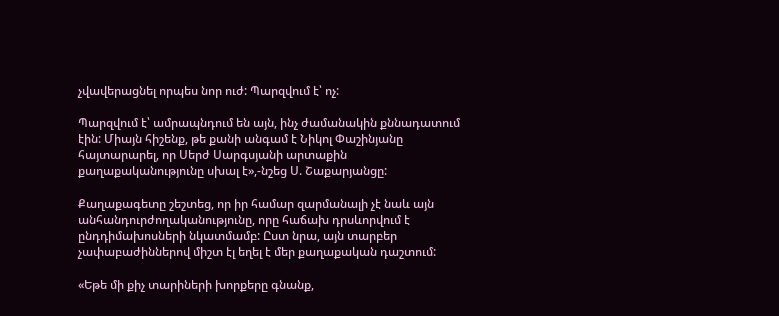չվավերացնել որպես նոր ուժ: Պարզվում է՝ ոչ:

Պարզվում է՝ ամրապնդում են այն, ինչ ժամանակին քննադատում էին: Միայն հիշենք, թե քանի անգամ է Նիկոլ Փաշինյանը հայտարարել, որ Սերժ Սարգսյանի արտաքին քաղաքականությունը սխալ է»,-նշեց Ս. Շաքարյանցը:

Քաղաքագետը շեշտեց, որ իր համար զարմանալի չէ նաև այն անհանդուրժողականությունը, որը հաճախ դրսևորվում է ընդդիմախոսների նկատմամբ: Ըստ նրա, այն տարբեր չափաբաժիններով միշտ էլ եղել է մեր քաղաքական դաշտում:

«Եթե մի քիչ տարիների խորքերը գնանք,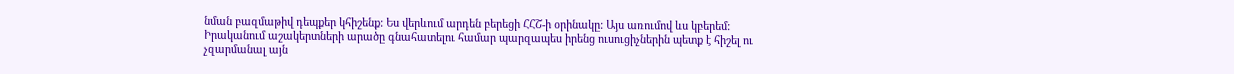նման բազմաթիվ դեպքեր կհիշենք: Ես վերևում արդեն բերեցի ՀՀՇ-ի օրինակը: Այս առումով ևս կբերեմ: Իրականում աշակերտների արածը գնահատելու համար պարզապես իրենց ուսուցիչներին պետք է հիշել ու չզարմանալ այն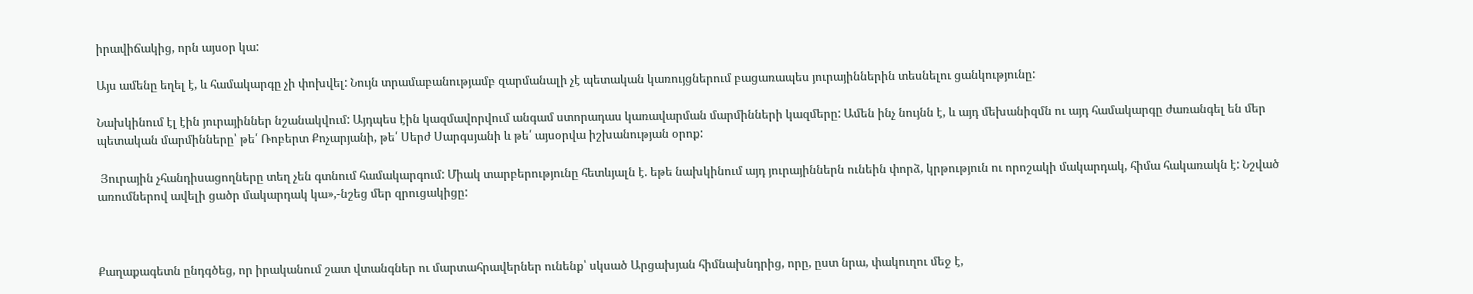իրավիճակից, որն այսօր կա:

Այս ամենը եղել է, և համակարգը չի փոխվել: Նույն տրամաբանությամբ զարմանալի չէ պետական կառույցներում բացառապես յուրայիններին տեսնելու ցանկությունը:

Նախկինում էլ էին յուրայիններ նշանակվում: Այդպես էին կազմավորվում անգամ ստորադաս կառավարման մարմինների կազմերը: Ամեն ինչ նույնն է, և այդ մեխանիզմն ու այդ համակարգը ժառանգել են մեր պետական մարմինները՝ թե՛ Ռոբերտ Քոչարյանի, թե՛ Սերժ Սարգսյանի և թե՛ այսօրվա իշխանության օրոք:

 Յուրային չհանդիսացողները տեղ չեն գտնում համակարգում: Միակ տարբերությունը հետևյալն է. եթե նախկինում այդ յուրայիններն ունեին փորձ, կրթություն ու որոշակի մակարդակ, հիմա հակառակն է: Նշված առումներով ավելի ցածր մակարդակ կա»,-նշեց մեր զրուցակիցը:



Քաղաքագետն ընդգծեց, որ իրականում շատ վտանգներ ու մարտահրավերներ ունենք՝ սկսած Արցախյան հիմնախնդրից, որը, ըստ նրա, փակուղու մեջ է,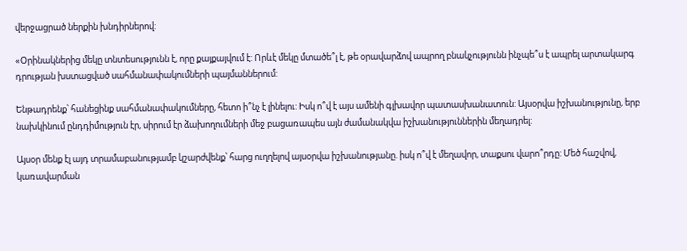վերջացրած ներքին խնդիրներով:

«Օրինակներից մեկը տնտեսությունն է, որը քայքայվում է: Որևէ մեկը մտածե՞լ է, թե օրավարձով ապրող բնակչությունն ինչպե՞ս է ապրել արտակարգ դրության խստացված սահմանափակումների պայմաններում:

Ենթադրենք՝ հանեցինք սահմանափակումները, հետո ի՞նչ է լինելու: Իսկ ո՞վ է այս ամենի գլխավոր պատասխանատուն: Այսօրվա իշխանությունը, երբ նախկինում ընդդիմություն էր, սիրում էր ձախողումների մեջ բացառապես այն ժամանակվա իշխանություններին մեղադրել:

Այսօր մենք էլ այդ տրամաբանությամբ կշարժվենք՝ հարց ուղղելով այսօրվա իշխանությանը. իսկ ո՞վ է մեղավոր, տաքսու վարո՞րդը: Մեծ հաշվով, կառավարման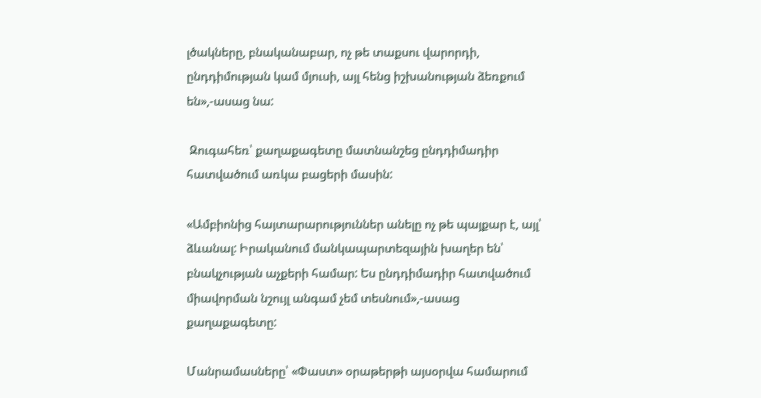լծակները, բնականաբար, ոչ թե տաքսու վարորդի, ընդդիմության կամ մյուսի, այլ հենց իշխանության ձեռքում են»,-ասաց նա:

 Զուգահեռ՝ քաղաքագետը մատնանշեց ընդդիմադիր հատվածում առկա բացերի մասին:

«Ամբիոնից հայտարարություններ անելը ոչ թե պայքար է, այլ՝ ձևանալ: Իրականում մանկապարտեզային խաղեր են՝ բնակչության աչքերի համար: Ես ընդդիմադիր հատվածում միավորման նշույլ անգամ չեմ տեսնում»,-ասաց քաղաքագետը:

Մանրամասները՝ «Փաստ» օրաթերթի այսօրվա համարում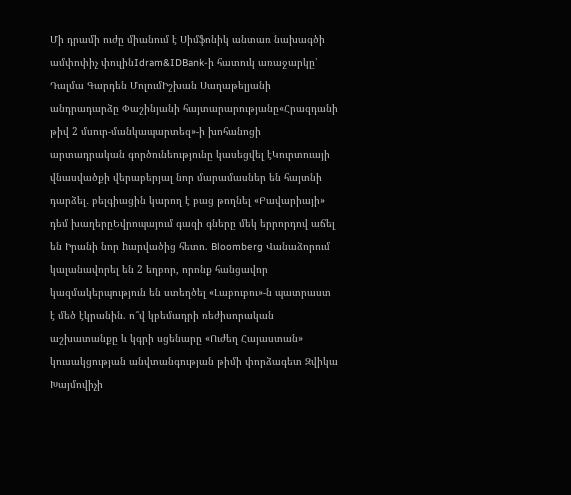Մի դրամի ուժը միանում է Սիմֆոնիկ անտառ նախագծի ամփոփիչ փուլինIdram&IDBank-ի հատուկ առաջարկը՝ Դալմա Գարդեն ՄոլումԻշխան Սաղաթելյանի անդրադարձը Փաշինյանի հայտարարությանը«Հրազդանի թիվ 2 մսուր-մանկապարտեզ»-ի խոհանոցի արտադրական գործունեությունը կասեցվել էԿուրտուայի վնասվածքի վերաբերյալ նոր մարամասներ են հայտնի դարձել․ բելգիացին կարող է բաց թողնել «Բավարիայի» դեմ խաղերըԵվրոպայում գազի գները մեկ երրորդով աճել են Իրանի նոր hարվածից հետո. Bloomberg Վանաձորում կալանավորել են 2 եղբոր, որոնք հանցավոր կազմակերպություն են ստեղծել «Լաբուբու»-ն պատրաստ է մեծ էկրանին. ո՞վ կբեմադրի ռեժիսորական աշխատանքը և կգրի սցենարը «Ուժեղ Հայաստան» կուսակցության անվտանգության թիմի փորձագետ Զվիկա Խայմովիչի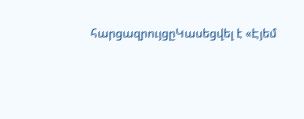հարցազրույցըԿասեցվել է «Էյեմ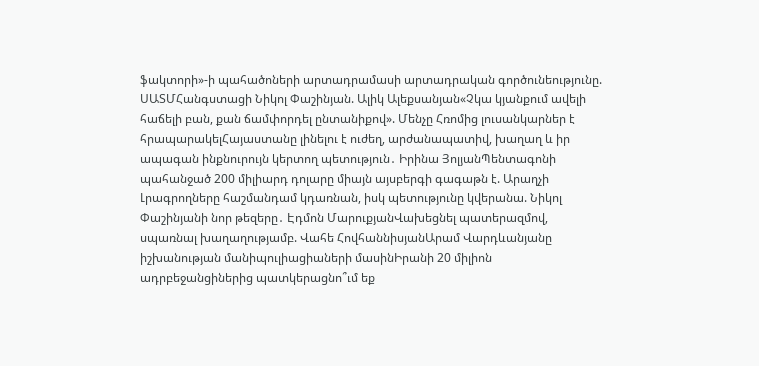ֆակտորի»-ի պահածոների արտադրամասի արտադրական գործունեությունը. ՍԱՏՄՀանգստացի Նիկոլ Փաշինյան. Ալիկ Ալեքսանյան«Չկա կյանքում ավելի հաճելի բան, քան ճամփորդել ընտանիքով». Մենչը Հռոմից լուսանկարներ է հրապարակելՀայաստանը լինելու է ուժեղ, արժանապատիվ, խաղաղ և իր ապագան ինքնուրույն կերտող պետություն․ Իրինա ՅոլյանՊենտագոնի պահանջած 200 միլիարդ դոլարը միայն այսբերգի գագաթն է. Արաղչի Լրագրողները հաշմանդամ կդառնան, իսկ պետությունը կվերանա. Նիկոլ Փաշինյանի նոր թեզերը․ Էդմոն ՄարուքյանՎախեցնել պատերազմով, սպառնալ խաղաղությամբ. Վահե ՀովհաննիսյանԱրամ Վարդևանյանը իշխանության մանիպուլիացիաների մասինԻրանի 20 միլիոն ադրբեջանցիներից պատկերացնո՞ւմ եք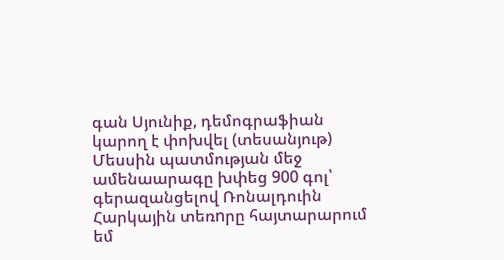գան Սյունիք, դեմոգրաֆիան կարող է փոխվել (տեսանյութ) Մեսսին պատմության մեջ ամենաարագը խփեց 900 գոլ՝ գերազանցելով Ռոնալդուին Հարկային տեռnրը հայտարարում եմ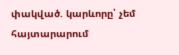փակված. կարևորը՝ չեմ հայտարարում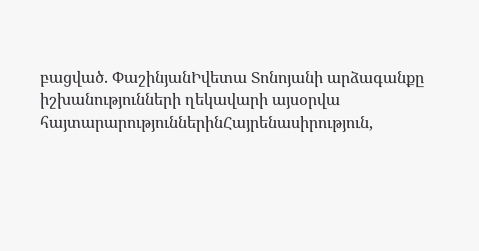բացված. ՓաշինյանԻվետա Տոնոյանի արձագանքը իշխանությունների ղեկավարի այսօրվա հայտարարություններինՀայրենասիրություն,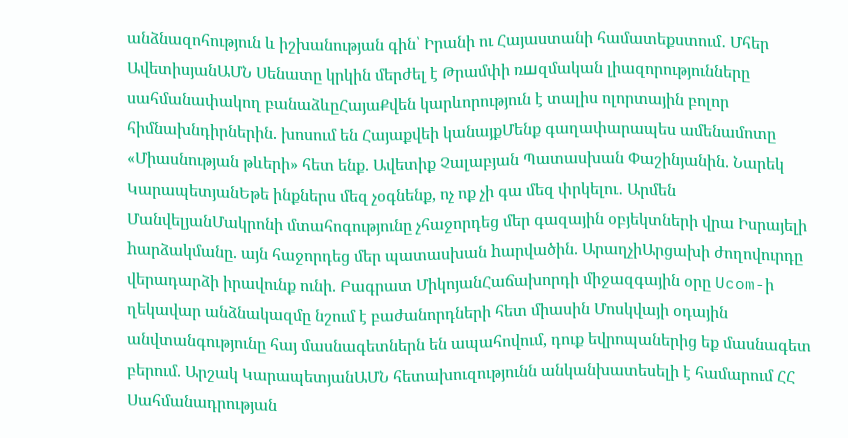անձնազոհություն և իշխանության գին՝ Իրանի ու Հայաստանի համատեքստում․ Մհեր ԱվետիսյանԱՄՆ Սենատը կրկին մերժել է Թրամփի ռшզմական լիազորությունները սահմանափակող բանաձևըՀայաՔվեն կարևորություն է տալիս ոլորտային բոլոր հիմնախնդիրներին. խոսում են Հայաքվեի կանայքՄենք գաղափարապես ամենամոտը «Միասնության թևերի» հետ ենք. Ավետիք Չալաբյան Պատասխան Փաշինյանին. Նարեկ ԿարապետյանԵթե ինքներս մեզ չօգնենք, ոչ ոք չի գա մեզ փրկելու․ Արմեն ՄանվելյանՄակրոնի մտահոգությունը չհաջորդեց մեր գազային օբյեկտների վրա Իսրայելի hարձակմանը. այն հաջորդեց մեր պատասխան hարվածին. ԱրաղչիԱրցախի ժողովուրդը վերադարձի իրավունք ունի. Բագրատ ՄիկոյանՀաճախորդի միջազգային օրը Ucom-ի ղեկավար անձնակազմը նշում է բաժանորդների հետ միասին Մոսկվայի օդային անվտանգությունը հայ մասնագետներն են ապահովում, դուք եվրոպաներից եք մասնագետ բերում. Արշակ ԿարապետյանԱՄՆ հետախուզությունն անկանխատեսելի է համարում ՀՀ Սահմանադրության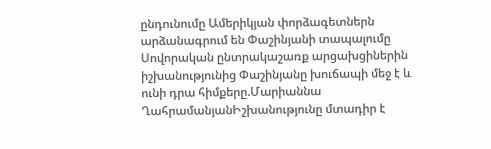ընդունումը Ամերիկյան փորձագետներն արձանագրում են Փաշինյանի տապալումը Սովորական ընտրակաշառք արցախցիներին իշխանությունից Փաշինյանը խուճապի մեջ է և ունի դրա հիմքերը.Մարիաննա ՂահրամանյանԻշխանությունը մտադիր է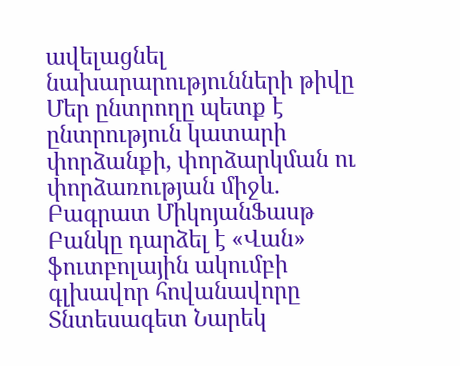ավելացնել նախարարությունների թիվը Մեր ընտրողը պետք է ընտրություն կատարի փորձանքի, փորձարկման ու փորձառության միջև. Բագրատ ՄիկոյանՖասթ Բանկը դարձել է «Վան» ֆուտբոլային ակումբի գլխավոր հովանավորը Տնտեսագետ Նարեկ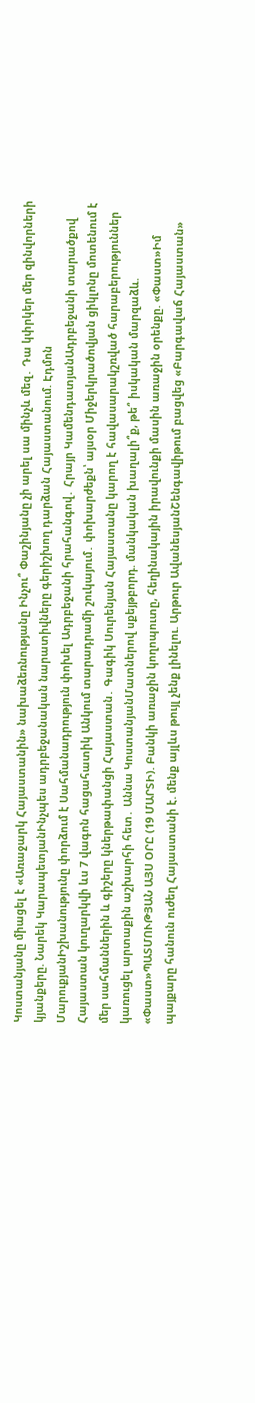Կոստանյանը միացել է «Առաջարկ Հայաստանին» նախաձեռնությանը Ինչու՞ Փաշինյանը չի արել սա մինչև մեզ․ Դա կփրկեր մեր զինվորների կյանքերը. Նարեկ ԿարապետյանԻնչպես ադրբեջանական նարատիվները գերիշխող դարձան Հայաստանում. Էդմոն ՄարուքյանԻշխանությունը փորձում է Սահմանադրություն փոխել Ադրբեջանի հրահանգով․ Հրայր ԿամենդատյանԱդրբեջանի տարածքով Հայաստան կուղարկվի ևս 7 վագոն հացահատիկ Անկում տարադրամի շուկայում․ փոխարժեքն՝ այսօր Միջերկրածովյան ցիկլոնը մոտենում է մեր սահմաններին և գիշերը կներթափանցի Հայաստան․ Գագիկ Սուրենյան Հայաստանը կարող է հավասարակշռված հարաբերություններ կառուցել արտաքին աշխարհի հետ․ Աննա ԿոստանյանՄատներով սքեյթբորդ. մանկական խաղալի՞ք, թե՞ իսկական մարզաձև. «Փաստ»ՊԱՏՄՈՒԹՅԱՆ ԱՅՍ ՕՐԸ (19 ՄԱՐՏԻ). Բանկի առաջին կողոպուտը, հեղինակային իրավունքի մասին առաջին օրենքը. «Փաստ»Իմ պայքարը հանուն ուժեղ Հայաստանի է. մենք այլևս թույլ չենք լինելու. Արթուր ԱվանեսյանՇենգավիթում բացվեց «Բարգավաճ Հայաստան»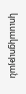կուսակցության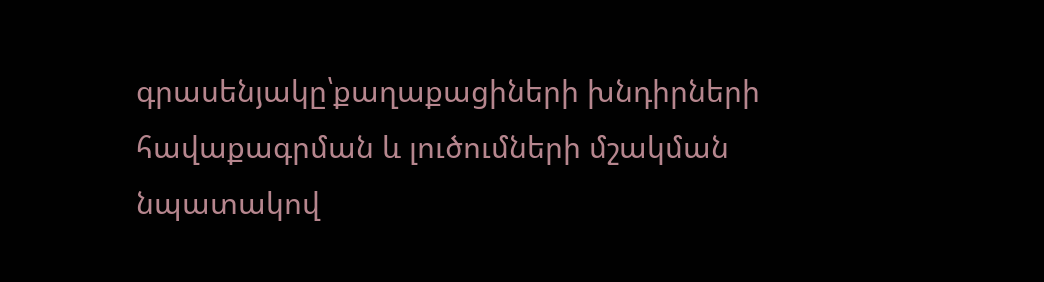գրասենյակը՝քաղաքացիների խնդիրների հավաքագրման և լուծումների մշակման նպատակով